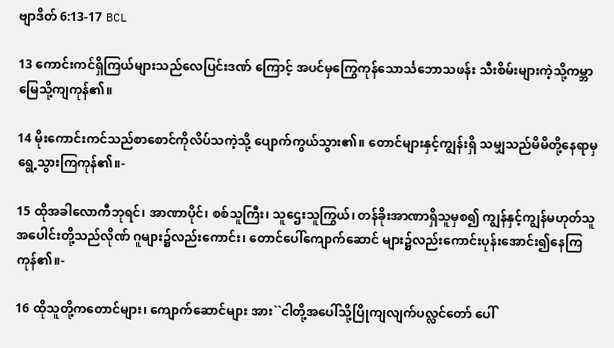ဗျာဒိတ် 6:13-17 BCL

13 ကောင်းကင်ရှိကြယ်များသည်လေပြင်းဒဏ် ကြောင့် အပင်မှကြွေကုန်သောင်္သဘောသဖန်း သီးစိမ်းများကဲ့သို့ကမ္ဘာမြေသို့ကျကုန်၏။

14 မိုးကောင်းကင်သည်စာစောင်ကိုလိပ်သကဲ့သို့ ပျောက်ကွယ်သွား၏။ တောင်များနှင့်ကျွန်းရှိ သမျှသည်မိမိတို့နေရာမှရွေ့သွားကြကုန်၏။-

15 ထိုအခါလောကီဘုရင်၊ အာဏာပိုင်၊ စစ်သူကြီး၊ သူဌေးသူကြွယ်၊ တန်ခိုးအာဏာရှိသူမှစ၍ ကျွန်နှင့်ကျွန်မဟုတ်သူအပေါင်းတို့သည်လိုဏ် ဂူများ၌လည်းကောင်း၊ တောင်ပေါ်ကျောက်ဆောင် များ၌လည်းကောင်းပုန်းအောင်း၍နေကြ ကုန်၏။-

16 ထိုသူတို့ကတောင်များ၊ ကျောက်ဆောင်များ အား``ငါတို့အပေါ်သို့ပြိုကျလျက်ပလ္လင်တော် ပေါ်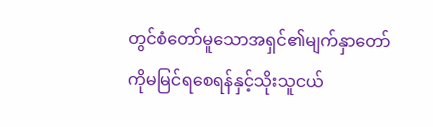တွင်စံတော်မူသောအရှင်၏မျက်နှာတော် ကိုမမြင်ရစေရန်နှင့်သိုးသူငယ်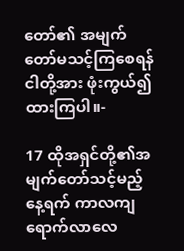တော်၏ အမျက်တော်မသင့်ကြစေရန်ငါတို့အား ဖုံးကွယ်၍ထားကြပါ။-

17 ထိုအရှင်တို့၏အမျက်တော်သင့်မည့်နေ့ရက် ကာလကျရောက်လာလေ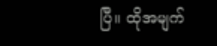ပြီ။ ထိုအမျက်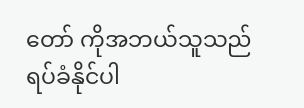တော် ကိုအဘယ်သူသည်ရပ်ခံနိုင်ပါ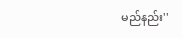မည်နည်း''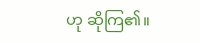ဟု ဆိုကြ၏။